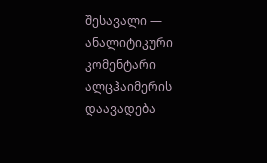შესავალი — ანალიტიკური კომენტარი
ალცჰაიმერის დაავადება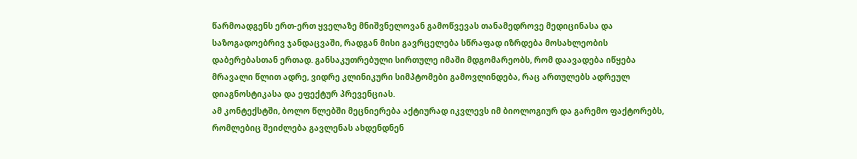წარმოადგენს ერთ-ერთ ყველაზე მნიშვნელოვან გამოწვევას თანამედროვე მედიცინასა და საზოგადოებრივ ჯანდაცვაში, რადგან მისი გავრცელება სწრაფად იზრდება მოსახლეობის დაბერებასთან ერთად. განსაკუთრებული სირთულე იმაში მდგომარეობს, რომ დაავადება იწყება მრავალი წლით ადრე, ვიდრე კლინიკური სიმპტომები გამოვლინდება, რაც ართულებს ადრეულ დიაგნოსტიკასა და ეფექტურ პრევენციას.
ამ კონტექსტში, ბოლო წლებში მეცნიერება აქტიურად იკვლევს იმ ბიოლოგიურ და გარემო ფაქტორებს, რომლებიც შეიძლება გავლენას ახდენდნენ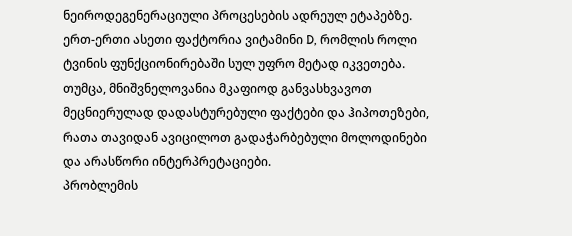ნეიროდეგენერაციული პროცესების ადრეულ ეტაპებზე. ერთ-ერთი ასეთი ფაქტორია ვიტამინი D, რომლის როლი ტვინის ფუნქციონირებაში სულ უფრო მეტად იკვეთება. თუმცა, მნიშვნელოვანია მკაფიოდ განვასხვავოთ მეცნიერულად დადასტურებული ფაქტები და ჰიპოთეზები, რათა თავიდან ავიცილოთ გადაჭარბებული მოლოდინები და არასწორი ინტერპრეტაციები.
პრობლემის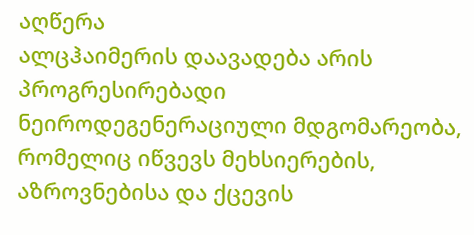აღწერა
ალცჰაიმერის დაავადება არის პროგრესირებადი ნეიროდეგენერაციული მდგომარეობა, რომელიც იწვევს მეხსიერების, აზროვნებისა და ქცევის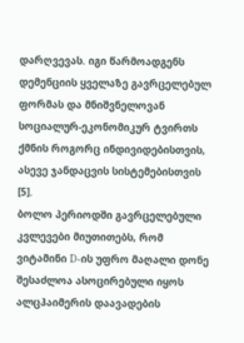დარღვევას. იგი წარმოადგენს დემენციის ყველაზე გავრცელებულ ფორმას და მნიშვნელოვან სოციალურ-ეკონომიკურ ტვირთს ქმნის როგორც ინდივიდებისთვის, ასევე ჯანდაცვის სისტემებისთვის [5].
ბოლო პერიოდში გავრცელებული კვლევები მიუთითებს, რომ ვიტამინი D-ის უფრო მაღალი დონე შესაძლოა ასოცირებული იყოს ალცჰაიმერის დაავადების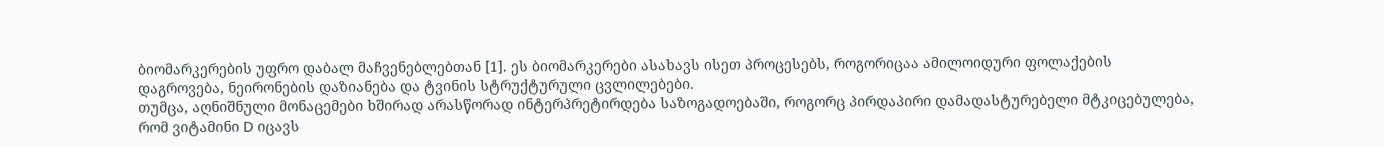ბიომარკერების უფრო დაბალ მაჩვენებლებთან [1]. ეს ბიომარკერები ასახავს ისეთ პროცესებს, როგორიცაა ამილოიდური ფოლაქების დაგროვება, ნეირონების დაზიანება და ტვინის სტრუქტურული ცვლილებები.
თუმცა, აღნიშნული მონაცემები ხშირად არასწორად ინტერპრეტირდება საზოგადოებაში, როგორც პირდაპირი დამადასტურებელი მტკიცებულება, რომ ვიტამინი D იცავს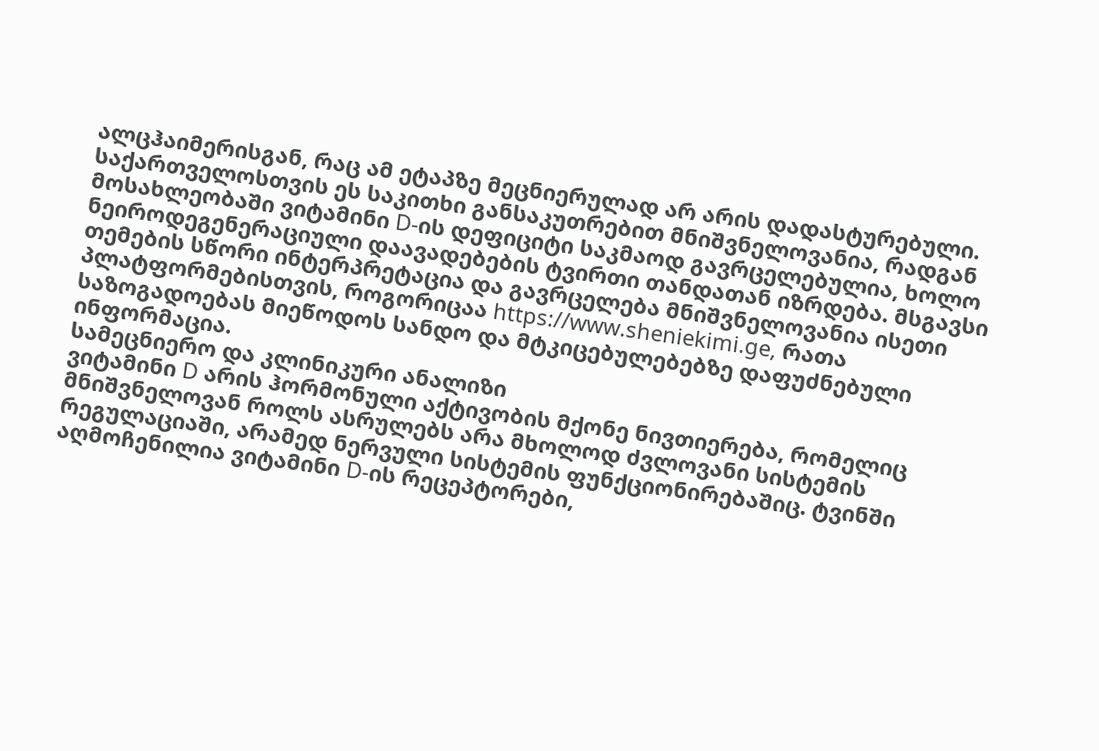ალცჰაიმერისგან, რაც ამ ეტაპზე მეცნიერულად არ არის დადასტურებული.
საქართველოსთვის ეს საკითხი განსაკუთრებით მნიშვნელოვანია, რადგან მოსახლეობაში ვიტამინი D-ის დეფიციტი საკმაოდ გავრცელებულია, ხოლო ნეიროდეგენერაციული დაავადებების ტვირთი თანდათან იზრდება. მსგავსი თემების სწორი ინტერპრეტაცია და გავრცელება მნიშვნელოვანია ისეთი პლატფორმებისთვის, როგორიცაა https://www.sheniekimi.ge, რათა საზოგადოებას მიეწოდოს სანდო და მტკიცებულებებზე დაფუძნებული ინფორმაცია.
სამეცნიერო და კლინიკური ანალიზი
ვიტამინი D არის ჰორმონული აქტივობის მქონე ნივთიერება, რომელიც მნიშვნელოვან როლს ასრულებს არა მხოლოდ ძვლოვანი სისტემის რეგულაციაში, არამედ ნერვული სისტემის ფუნქციონირებაშიც. ტვინში აღმოჩენილია ვიტამინი D-ის რეცეპტორები,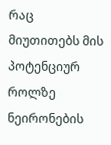რაც მიუთითებს მის პოტენციურ როლზე ნეირონების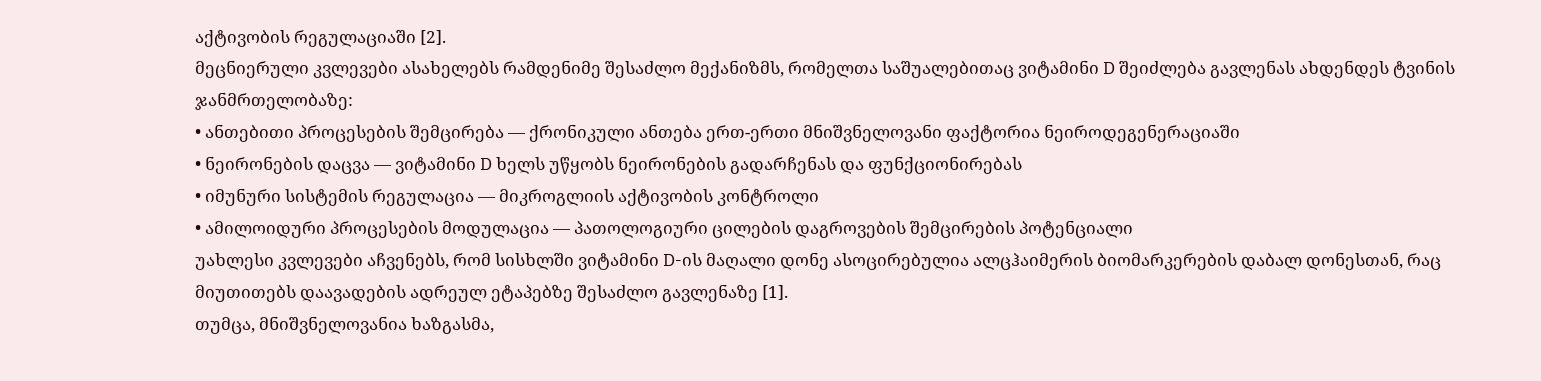აქტივობის რეგულაციაში [2].
მეცნიერული კვლევები ასახელებს რამდენიმე შესაძლო მექანიზმს, რომელთა საშუალებითაც ვიტამინი D შეიძლება გავლენას ახდენდეს ტვინის ჯანმრთელობაზე:
• ანთებითი პროცესების შემცირება — ქრონიკული ანთება ერთ-ერთი მნიშვნელოვანი ფაქტორია ნეიროდეგენერაციაში
• ნეირონების დაცვა — ვიტამინი D ხელს უწყობს ნეირონების გადარჩენას და ფუნქციონირებას
• იმუნური სისტემის რეგულაცია — მიკროგლიის აქტივობის კონტროლი
• ამილოიდური პროცესების მოდულაცია — პათოლოგიური ცილების დაგროვების შემცირების პოტენციალი
უახლესი კვლევები აჩვენებს, რომ სისხლში ვიტამინი D-ის მაღალი დონე ასოცირებულია ალცჰაიმერის ბიომარკერების დაბალ დონესთან, რაც მიუთითებს დაავადების ადრეულ ეტაპებზე შესაძლო გავლენაზე [1].
თუმცა, მნიშვნელოვანია ხაზგასმა,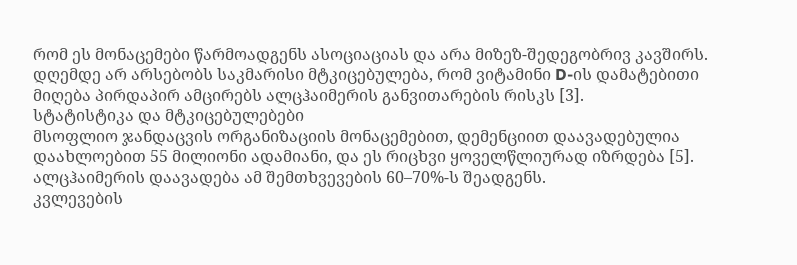რომ ეს მონაცემები წარმოადგენს ასოციაციას და არა მიზეზ-შედეგობრივ კავშირს. დღემდე არ არსებობს საკმარისი მტკიცებულება, რომ ვიტამინი D-ის დამატებითი მიღება პირდაპირ ამცირებს ალცჰაიმერის განვითარების რისკს [3].
სტატისტიკა და მტკიცებულებები
მსოფლიო ჯანდაცვის ორგანიზაციის მონაცემებით, დემენციით დაავადებულია დაახლოებით 55 მილიონი ადამიანი, და ეს რიცხვი ყოველწლიურად იზრდება [5]. ალცჰაიმერის დაავადება ამ შემთხვევების 60–70%-ს შეადგენს.
კვლევების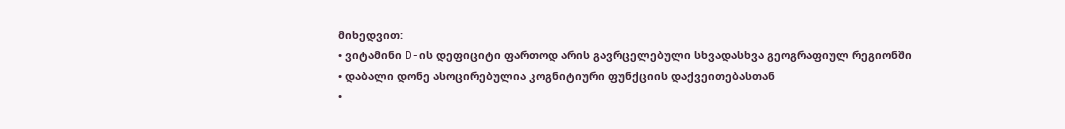მიხედვით:
• ვიტამინი D-ის დეფიციტი ფართოდ არის გავრცელებული სხვადასხვა გეოგრაფიულ რეგიონში
• დაბალი დონე ასოცირებულია კოგნიტიური ფუნქციის დაქვეითებასთან
•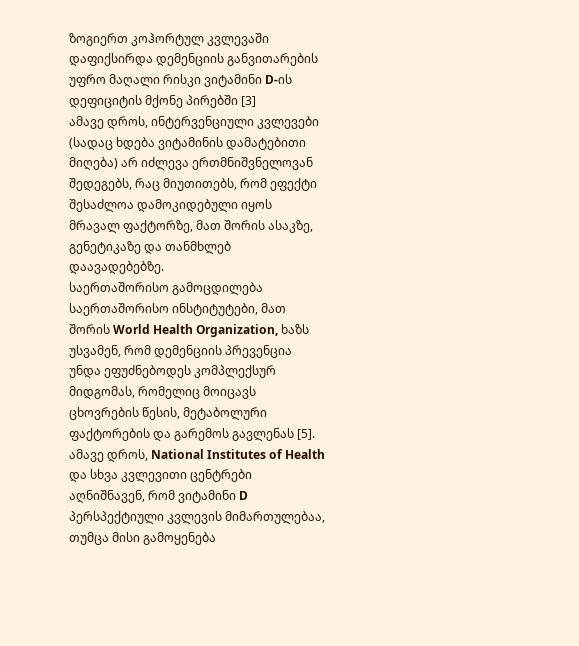ზოგიერთ კოჰორტულ კვლევაში დაფიქსირდა დემენციის განვითარების უფრო მაღალი რისკი ვიტამინი D-ის დეფიციტის მქონე პირებში [3]
ამავე დროს, ინტერვენციული კვლევები (სადაც ხდება ვიტამინის დამატებითი მიღება) არ იძლევა ერთმნიშვნელოვან შედეგებს, რაც მიუთითებს, რომ ეფექტი შესაძლოა დამოკიდებული იყოს მრავალ ფაქტორზე, მათ შორის ასაკზე, გენეტიკაზე და თანმხლებ დაავადებებზე.
საერთაშორისო გამოცდილება
საერთაშორისო ინსტიტუტები, მათ შორის World Health Organization, ხაზს უსვამენ, რომ დემენციის პრევენცია უნდა ეფუძნებოდეს კომპლექსურ მიდგომას, რომელიც მოიცავს ცხოვრების წესის, მეტაბოლური ფაქტორების და გარემოს გავლენას [5].
ამავე დროს, National Institutes of Health და სხვა კვლევითი ცენტრები აღნიშნავენ, რომ ვიტამინი D პერსპექტიული კვლევის მიმართულებაა, თუმცა მისი გამოყენება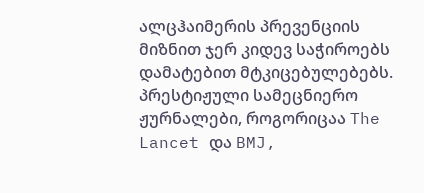ალცჰაიმერის პრევენციის მიზნით ჯერ კიდევ საჭიროებს დამატებით მტკიცებულებებს.
პრესტიჟული სამეცნიერო ჟურნალები, როგორიცაა The Lancet და BMJ,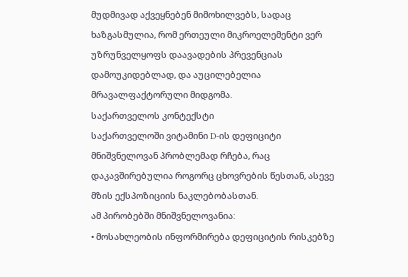მუდმივად აქვეყნებენ მიმოხილვებს, სადაც ხაზგასმულია, რომ ერთეული მიკროელემენტი ვერ უზრუნველყოფს დაავადების პრევენციას დამოუკიდებლად, და აუცილებელია მრავალფაქტორული მიდგომა.
საქართველოს კონტექსტი
საქართველოში ვიტამინი D-ის დეფიციტი მნიშვნელოვან პრობლემად რჩება, რაც დაკავშირებულია როგორც ცხოვრების წესთან, ასევე მზის ექსპოზიციის ნაკლებობასთან.
ამ პირობებში მნიშვნელოვანია:
• მოსახლეობის ინფორმირება დეფიციტის რისკებზე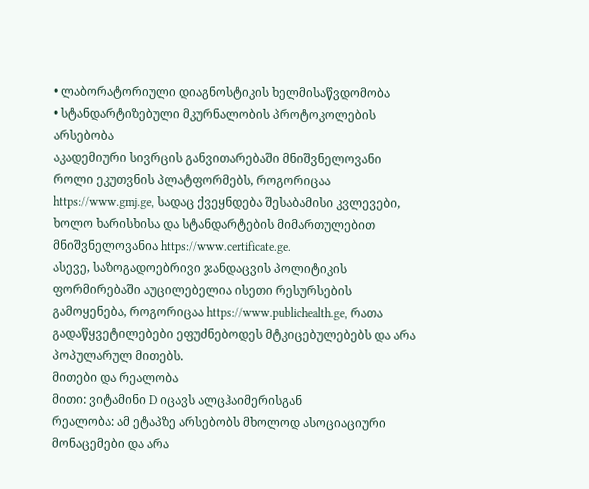• ლაბორატორიული დიაგნოსტიკის ხელმისაწვდომობა
• სტანდარტიზებული მკურნალობის პროტოკოლების არსებობა
აკადემიური სივრცის განვითარებაში მნიშვნელოვანი როლი ეკუთვნის პლატფორმებს, როგორიცაა https://www.gmj.ge, სადაც ქვეყნდება შესაბამისი კვლევები, ხოლო ხარისხისა და სტანდარტების მიმართულებით მნიშვნელოვანია https://www.certificate.ge.
ასევე, საზოგადოებრივი ჯანდაცვის პოლიტიკის ფორმირებაში აუცილებელია ისეთი რესურსების გამოყენება, როგორიცაა https://www.publichealth.ge, რათა გადაწყვეტილებები ეფუძნებოდეს მტკიცებულებებს და არა პოპულარულ მითებს.
მითები და რეალობა
მითი: ვიტამინი D იცავს ალცჰაიმერისგან
რეალობა: ამ ეტაპზე არსებობს მხოლოდ ასოციაციური მონაცემები და არა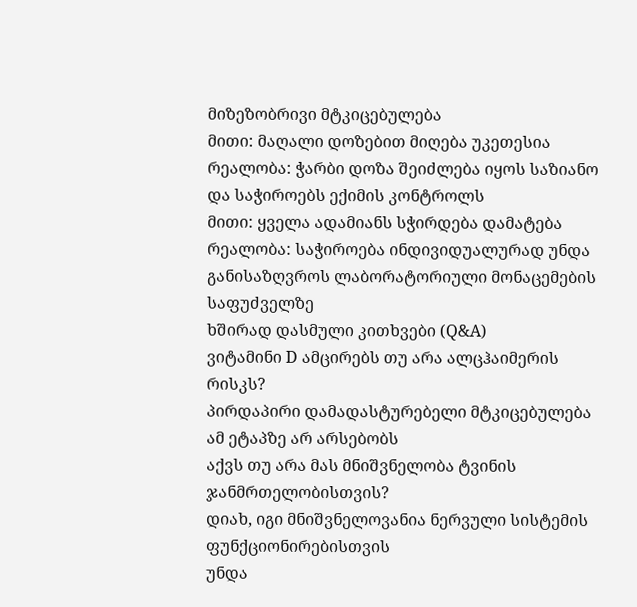მიზეზობრივი მტკიცებულება
მითი: მაღალი დოზებით მიღება უკეთესია
რეალობა: ჭარბი დოზა შეიძლება იყოს საზიანო და საჭიროებს ექიმის კონტროლს
მითი: ყველა ადამიანს სჭირდება დამატება
რეალობა: საჭიროება ინდივიდუალურად უნდა განისაზღვროს ლაბორატორიული მონაცემების საფუძველზე
ხშირად დასმული კითხვები (Q&A)
ვიტამინი D ამცირებს თუ არა ალცჰაიმერის რისკს?
პირდაპირი დამადასტურებელი მტკიცებულება ამ ეტაპზე არ არსებობს
აქვს თუ არა მას მნიშვნელობა ტვინის ჯანმრთელობისთვის?
დიახ, იგი მნიშვნელოვანია ნერვული სისტემის ფუნქციონირებისთვის
უნდა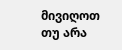მივიღოთ თუ არა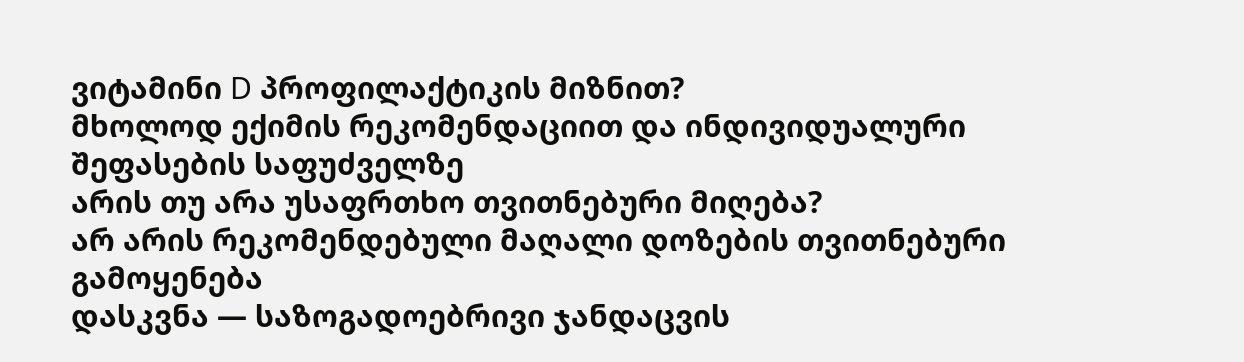ვიტამინი D პროფილაქტიკის მიზნით?
მხოლოდ ექიმის რეკომენდაციით და ინდივიდუალური შეფასების საფუძველზე
არის თუ არა უსაფრთხო თვითნებური მიღება?
არ არის რეკომენდებული მაღალი დოზების თვითნებური გამოყენება
დასკვნა — საზოგადოებრივი ჯანდაცვის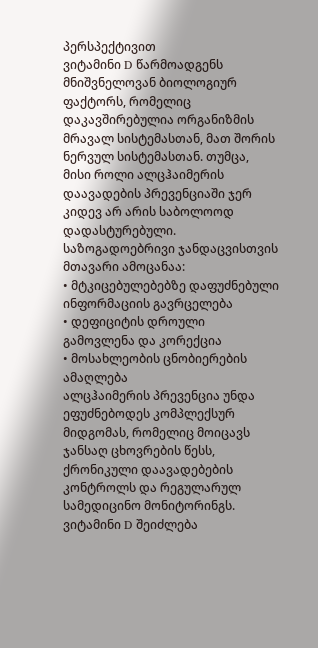პერსპექტივით
ვიტამინი D წარმოადგენს მნიშვნელოვან ბიოლოგიურ ფაქტორს, რომელიც დაკავშირებულია ორგანიზმის მრავალ სისტემასთან, მათ შორის ნერვულ სისტემასთან. თუმცა, მისი როლი ალცჰაიმერის დაავადების პრევენციაში ჯერ კიდევ არ არის საბოლოოდ დადასტურებული.
საზოგადოებრივი ჯანდაცვისთვის მთავარი ამოცანაა:
• მტკიცებულებებზე დაფუძნებული ინფორმაციის გავრცელება
• დეფიციტის დროული გამოვლენა და კორექცია
• მოსახლეობის ცნობიერების ამაღლება
ალცჰაიმერის პრევენცია უნდა ეფუძნებოდეს კომპლექსურ მიდგომას, რომელიც მოიცავს ჯანსაღ ცხოვრების წესს, ქრონიკული დაავადებების კონტროლს და რეგულარულ სამედიცინო მონიტორინგს. ვიტამინი D შეიძლება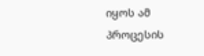იყოს ამ პროცესის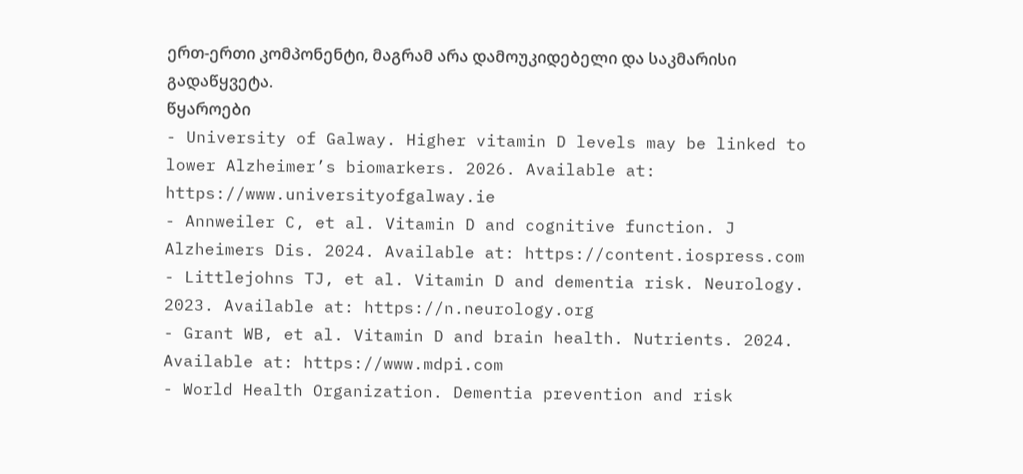ერთ-ერთი კომპონენტი, მაგრამ არა დამოუკიდებელი და საკმარისი გადაწყვეტა.
წყაროები
- University of Galway. Higher vitamin D levels may be linked to lower Alzheimer’s biomarkers. 2026. Available at: https://www.universityofgalway.ie
- Annweiler C, et al. Vitamin D and cognitive function. J Alzheimers Dis. 2024. Available at: https://content.iospress.com
- Littlejohns TJ, et al. Vitamin D and dementia risk. Neurology. 2023. Available at: https://n.neurology.org
- Grant WB, et al. Vitamin D and brain health. Nutrients. 2024. Available at: https://www.mdpi.com
- World Health Organization. Dementia prevention and risk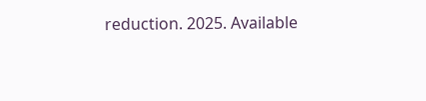reduction. 2025. Available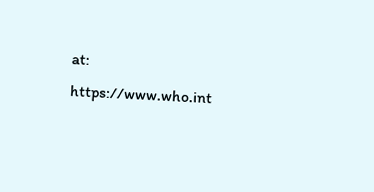at: https://www.who.int